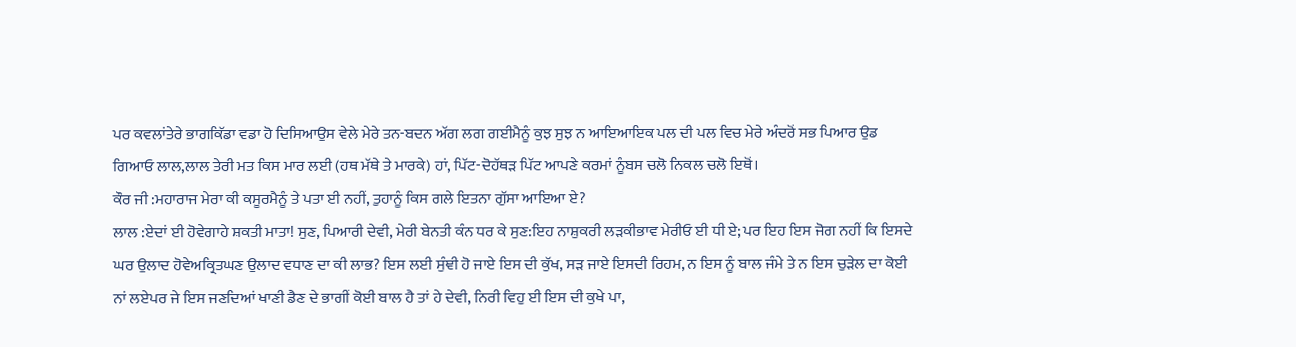ਪਰ ਕਵਲਾਂਤੇਰੇ ਭਾਗਕਿੱਡਾ ਵਡਾ ਹੋ ਦਿਸਿਆਉਸ ਵੇਲੇ ਮੇਰੇ ਤਨ-ਬਦਨ ਅੱਗ ਲਗ ਗਈਮੈਨੂੰ ਕੁਝ ਸੁਝ ਨ ਆਇਆਇਕ ਪਲ ਦੀ ਪਲ ਵਿਚ ਮੇਰੇ ਅੰਦਰੋਂ ਸਭ ਪਿਆਰ ਉਡ ਗਿਆਓ ਲਾਲ,ਲਾਲ ਤੇਰੀ ਮਤ ਕਿਸ ਮਾਰ ਲਈ (ਹਥ ਮੱਥੇ ਤੇ ਮਾਰਕੇ) ਹਾਂ, ਪਿੱਟ-ਦੋਹੱਥੜ ਪਿੱਟ ਆਪਣੇ ਕਰਮਾਂ ਨੂੰਬਸ ਚਲੋ ਨਿਕਲ ਚਲੋ ਇਥੋਂ।
ਕੌਰ ਜੀ :ਮਹਾਰਾਜ ਮੇਰਾ ਕੀ ਕਸੂਰਮੈਨੂੰ ਤੇ ਪਤਾ ਈ ਨਹੀਂ, ਤੁਹਾਨੂੰ ਕਿਸ ਗਲੇ ਇਤਨਾ ਗੁੱਸਾ ਆਇਆ ਏ?
ਲਾਲ :ਏਦਾਂ ਈ ਹੋਵੇਗਾਹੇ ਸ਼ਕਤੀ ਮਾਤਾ! ਸੁਣ, ਪਿਆਰੀ ਦੇਵੀ, ਮੇਰੀ ਬੇਨਤੀ ਕੰਨ ਧਰ ਕੇ ਸੁਣ:ਇਹ ਨਾਸ਼ੁਕਰੀ ਲੜਕੀਭਾਵ ਮੇਰੀਓ ਈ ਧੀ ਏ; ਪਰ ਇਹ ਇਸ ਜੋਗ ਨਹੀਂ ਕਿ ਇਸਦੇ ਘਰ ਉਲਾਦ ਹੋਵੇਅਕ੍ਰਿਤਘਣ ਉਲਾਦ ਵਧਾਣ ਦਾ ਕੀ ਲਾਭ? ਇਸ ਲਈ ਸੁੰਞੀ ਹੋ ਜਾਏ ਇਸ ਦੀ ਕੁੱਖ, ਸੜ ਜਾਏ ਇਸਦੀ ਰਿਹਮ, ਨ ਇਸ ਨੂੰ ਬਾਲ ਜੰਮੇ ਤੇ ਨ ਇਸ ਚੁੜੇਲ ਦਾ ਕੋਈ ਨਾਂ ਲਏਪਰ ਜੇ ਇਸ ਜਣਦਿਆਂ ਖਾਣੀ ਡੈਣ ਦੇ ਭਾਗੀਂ ਕੋਈ ਬਾਲ ਹੈ ਤਾਂ ਹੇ ਦੇਵੀ, ਨਿਰੀ ਵਿਹੁ ਈ ਇਸ ਦੀ ਕੁਖੇ ਪਾ,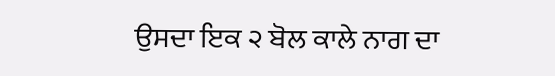ਉਸਦਾ ਇਕ ੨ ਬੋਲ ਕਾਲੇ ਨਾਗ ਦਾ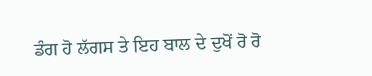ਡੰਗ ਹੋ ਲੱਗਸ ਤੇ ਇਹ ਬਾਲ ਦੇ ਦੁਖੋਂ ਰੋ ਰੋ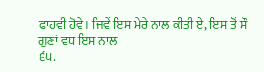ਫਾਹਵੀ ਹੋਵੇ। ਜਿਵੇਂ ਇਸ ਮੇਰੇ ਨਾਲ ਕੀਤੀ ਏ, ਇਸ ਤੋਂ ਸੌ ਗੁਣਾਂ ਵਧ ਇਸ ਨਾਲ
੬੫.